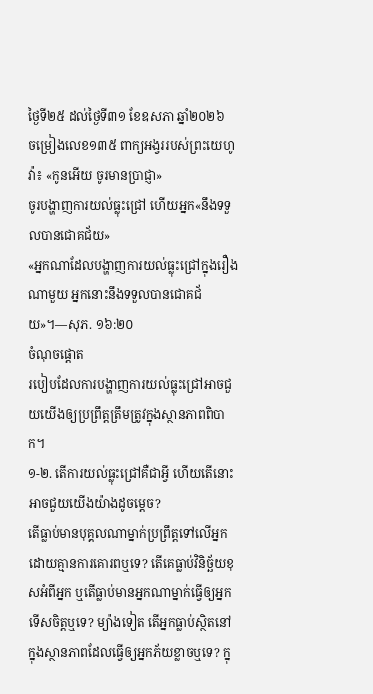ថ្ងៃទី២៥ ដល់ថ្ងៃទី៣១ ខែឧសភា ឆ្នាំ២០២៦
ចម្រៀងលេខ១៣៥ ពាក្យអង្វររបស់ព្រះយេហូវ៉ា៖ «កូនអើយ ចូរមានប្រាជ្ញា»
ចូរបង្ហាញការយល់ធ្លុះជ្រៅ ហើយអ្នក«នឹងទទួលបានជោគជ័យ»
«អ្នកណាដែលបង្ហាញការយល់ធ្លុះជ្រៅក្នុងរឿងណាមួយ អ្នកនោះនឹងទទួលបានជោគជ័យ»។—សុភ. ១៦:២០
ចំណុចផ្ដោត
របៀបដែលការបង្ហាញការយល់ធ្លុះជ្រៅអាចជួយយើងឲ្យប្រព្រឹត្តត្រឹមត្រូវក្នុងស្ថានភាពពិបាក។
១-២. តើការយល់ធ្លុះជ្រៅគឺជាអ្វី ហើយតើនោះអាចជួយយើងយ៉ាងដូចម្ដេច?
តើធ្លាប់មានបុគ្គលណាម្នាក់ប្រព្រឹត្តទៅលើអ្នកដោយគ្មានការគោរពឬទេ? តើគេធ្លាប់វិនិច្ឆ័យខុសអំពីអ្នក ឬតើធ្លាប់មានអ្នកណាម្នាក់ធ្វើឲ្យអ្នកទើសចិត្តឬទេ? ម្យ៉ាងទៀត តើអ្នកធ្លាប់ស្ថិតនៅក្នុងស្ថានភាពដែលធ្វើឲ្យអ្នកភ័យខ្លាចឬទេ? ក្នុ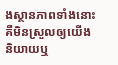ងស្ថានភាពទាំងនោះ គឺមិនស្រួលឲ្យយើងនិយាយឬ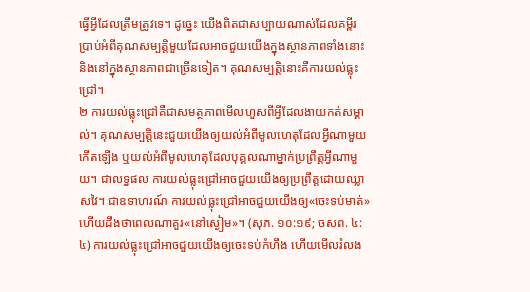ធ្វើអ្វីដែលត្រឹមត្រូវទេ។ ដូច្នេះ យើងពិតជាសប្បាយណាស់ដែលគម្ពីរប្រាប់អំពីគុណសម្បត្តិមួយដែលអាចជួយយើងក្នុងស្ថានភាពទាំងនោះនិងនៅក្នុងស្ថានភាពជាច្រើនទៀត។ គុណសម្បត្តិនោះគឺការយល់ធ្លុះជ្រៅ។
២ ការយល់ធ្លុះជ្រៅគឺជាសមត្ថភាពមើលហួសពីអ្វីដែលងាយកត់សម្គាល់។ គុណសម្បត្តិនេះជួយយើងឲ្យយល់អំពីមូលហេតុដែលអ្វីណាមួយកើតឡើង ឬយល់អំពីមូលហេតុដែលបុគ្គលណាម្នាក់ប្រព្រឹត្តអ្វីណាមួយ។ ជាលទ្ធផល ការយល់ធ្លុះជ្រៅអាចជួយយើងឲ្យប្រព្រឹត្តដោយឈ្លាសវៃ។ ជាឧទាហរណ៍ ការយល់ធ្លុះជ្រៅអាចជួយយើងឲ្យ«ចេះទប់មាត់» ហើយដឹងថាពេលណាគួរ«នៅស្ងៀម»។ (សុភ. ១០:១៩; ចសព. ៤:៤) ការយល់ធ្លុះជ្រៅអាចជួយយើងឲ្យចេះទប់កំហឹង ហើយមើលរំលង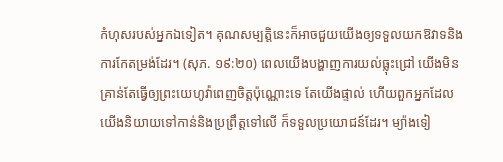កំហុសរបស់អ្នកឯទៀត។ គុណសម្បត្តិនេះក៏អាចជួយយើងឲ្យទទួលយកឱវាទនិងការកែតម្រង់ដែរ។ (សុភ. ១៩:២០) ពេលយើងបង្ហាញការយល់ធ្លុះជ្រៅ យើងមិនគ្រាន់តែធ្វើឲ្យព្រះយេហូវ៉ាពេញចិត្តប៉ុណ្ណោះទេ តែយើងផ្ទាល់ ហើយពួកអ្នកដែលយើងនិយាយទៅកាន់និងប្រព្រឹត្តទៅលើ ក៏ទទួលប្រយោជន៍ដែរ។ ម្យ៉ាងទៀ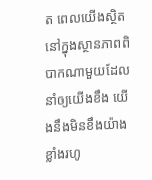ត ពេលយើងស្ថិតនៅក្នុងស្ថានភាពពិបាកណាមួយដែលនាំឲ្យយើងខឹង យើងនឹងមិនខឹងយ៉ាងខ្លាំងរហូ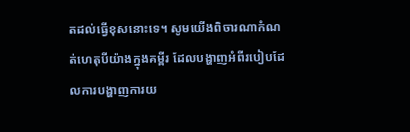តដល់ធ្វើខុសនោះទេ។ សូមយើងពិចារណាកំណត់ហេតុបីយ៉ាងក្នុងគម្ពីរ ដែលបង្ហាញអំពីរបៀបដែលការបង្ហាញការយ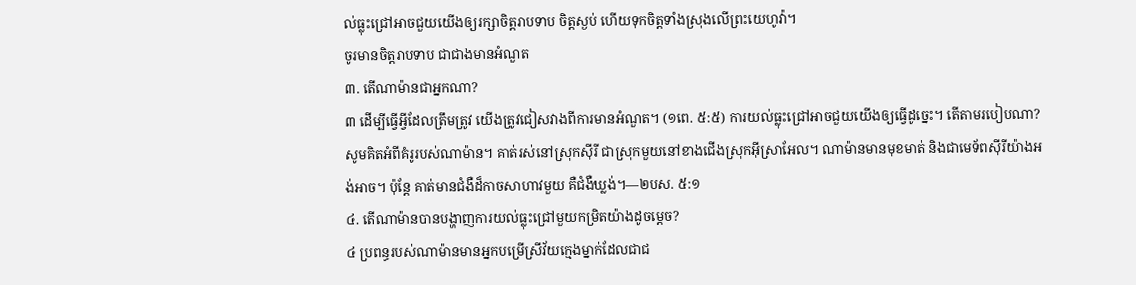ល់ធ្លុះជ្រៅអាចជួយយើងឲ្យរក្សាចិត្តរាបទាប ចិត្តស្ងប់ ហើយទុកចិត្តទាំងស្រុងលើព្រះយេហូវ៉ា។
ចូរមានចិត្តរាបទាប ជាជាងមានអំណួត
៣. តើណាម៉ានជាអ្នកណា?
៣ ដើម្បីធ្វើអ្វីដែលត្រឹមត្រូវ យើងត្រូវជៀសវាងពីការមានអំណួត។ (១ពេ. ៥:៥) ការយល់ធ្លុះជ្រៅអាចជួយយើងឲ្យធ្វើដូច្នេះ។ តើតាមរបៀបណា? សូមគិតអំពីគំរូរបស់ណាម៉ាន។ គាត់រស់នៅស្រុកស៊ីរី ជាស្រុកមួយនៅខាងជើងស្រុកអ៊ីស្រាអែល។ ណាម៉ានមានមុខមាត់ និងជាមេទ័ពស៊ីរីយ៉ាងអង់អាច។ ប៉ុន្តែ គាត់មានជំងឺដ៏កាចសាហាវមួយ គឺជំងឺឃ្លង់។—២បស. ៥:១
៤. តើណាម៉ានបានបង្ហាញការយល់ធ្លុះជ្រៅមួយកម្រិតយ៉ាងដូចម្ដេច?
៤ ប្រពន្ធរបស់ណាម៉ានមានអ្នកបម្រើស្រីវ័យក្មេងម្នាក់ដែលជាជ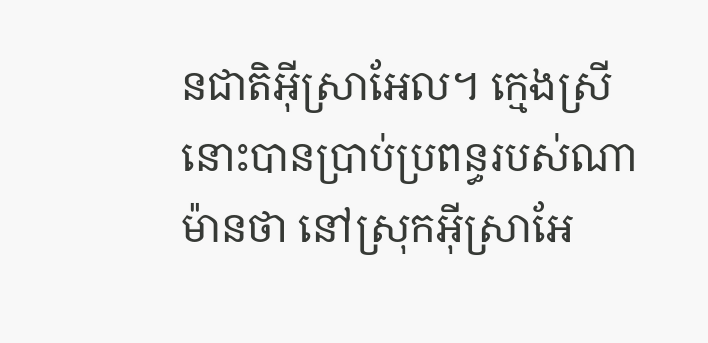នជាតិអ៊ីស្រាអែល។ ក្មេងស្រីនោះបានប្រាប់ប្រពន្ធរបស់ណាម៉ានថា នៅស្រុកអ៊ីស្រាអែ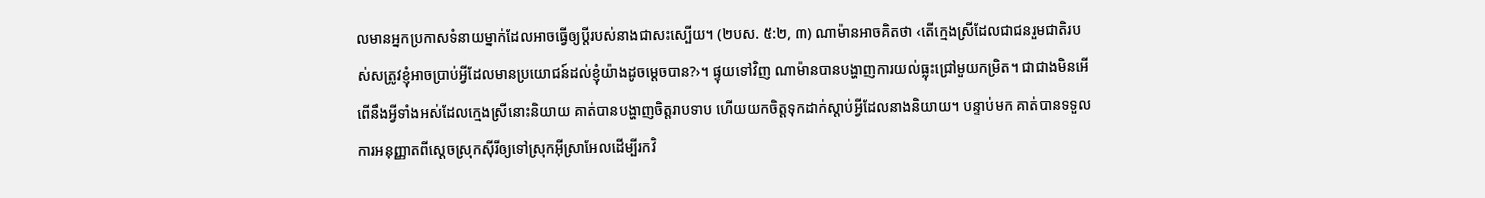លមានអ្នកប្រកាសទំនាយម្នាក់ដែលអាចធ្វើឲ្យប្ដីរបស់នាងជាសះស្បើយ។ (២បស. ៥:២, ៣) ណាម៉ានអាចគិតថា ‹តើក្មេងស្រីដែលជាជនរួមជាតិរបស់សត្រូវខ្ញុំអាចប្រាប់អ្វីដែលមានប្រយោជន៍ដល់ខ្ញុំយ៉ាងដូចម្ដេចបាន?›។ ផ្ទុយទៅវិញ ណាម៉ានបានបង្ហាញការយល់ធ្លុះជ្រៅមួយកម្រិត។ ជាជាងមិនអើពើនឹងអ្វីទាំងអស់ដែលក្មេងស្រីនោះនិយាយ គាត់បានបង្ហាញចិត្តរាបទាប ហើយយកចិត្តទុកដាក់ស្ដាប់អ្វីដែលនាងនិយាយ។ បន្ទាប់មក គាត់បានទទួលការអនុញ្ញាតពីស្ដេចស្រុកស៊ីរីឲ្យទៅស្រុកអ៊ីស្រាអែលដើម្បីរកវិ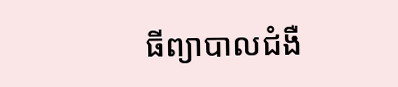ធីព្យាបាលជំងឺ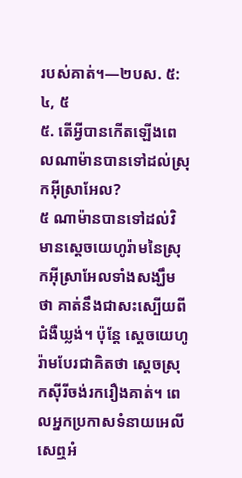របស់គាត់។—២បស. ៥:៤, ៥
៥. តើអ្វីបានកើតឡើងពេលណាម៉ានបានទៅដល់ស្រុកអ៊ីស្រាអែល?
៥ ណាម៉ានបានទៅដល់វិមានស្ដេចយេហូរ៉ាមនៃស្រុកអ៊ីស្រាអែលទាំងសង្ឃឹមថា គាត់នឹងជាសះស្បើយពីជំងឺឃ្លង់។ ប៉ុន្តែ ស្ដេចយេហូរ៉ាមបែរជាគិតថា ស្ដេចស្រុកស៊ីរីចង់រករឿងគាត់។ ពេលអ្នកប្រកាសទំនាយអេលីសេឮអំ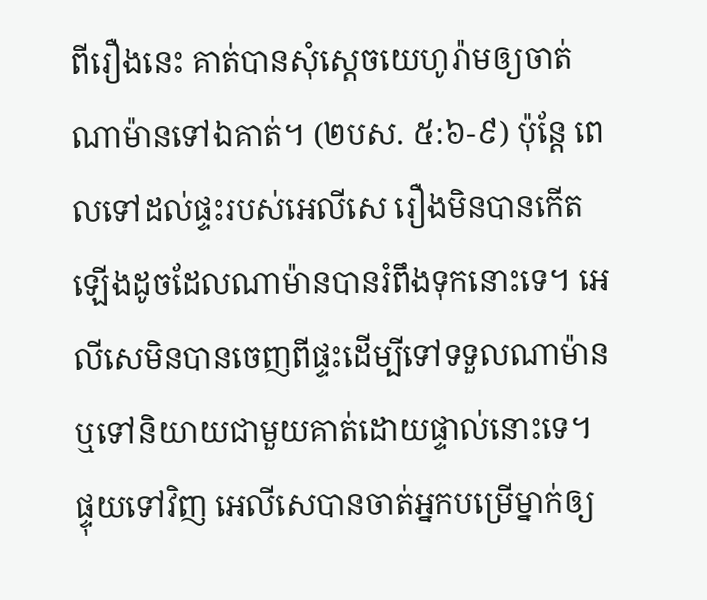ពីរឿងនេះ គាត់បានសុំស្ដេចយេហូរ៉ាមឲ្យចាត់ណាម៉ានទៅឯគាត់។ (២បស. ៥:៦-៩) ប៉ុន្តែ ពេលទៅដល់ផ្ទះរបស់អេលីសេ រឿងមិនបានកើតឡើងដូចដែលណាម៉ានបានរំពឹងទុកនោះទេ។ អេលីសេមិនបានចេញពីផ្ទះដើម្បីទៅទទួលណាម៉ានឬទៅនិយាយជាមួយគាត់ដោយផ្ទាល់នោះទេ។ ផ្ទុយទៅវិញ អេលីសេបានចាត់អ្នកបម្រើម្នាក់ឲ្យ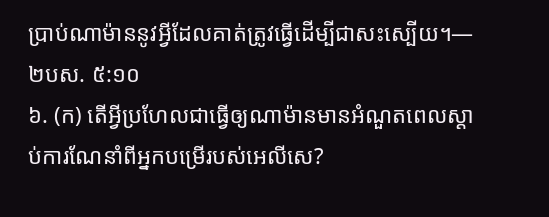ប្រាប់ណាម៉ាននូវអ្វីដែលគាត់ត្រូវធ្វើដើម្បីជាសះស្បើយ។—២បស. ៥:១០
៦. (ក) តើអ្វីប្រហែលជាធ្វើឲ្យណាម៉ានមានអំណួតពេលស្ដាប់ការណែនាំពីអ្នកបម្រើរបស់អេលីសេ?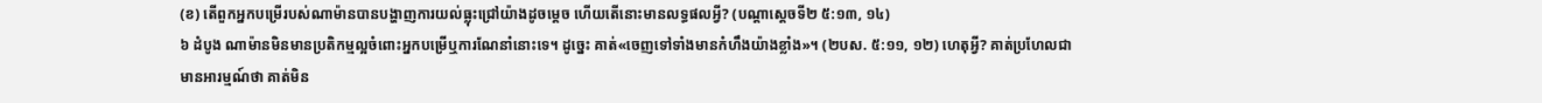(ខ) តើពួកអ្នកបម្រើរបស់ណាម៉ានបានបង្ហាញការយល់ធ្លុះជ្រៅយ៉ាងដូចម្ដេច ហើយតើនោះមានលទ្ធផលអ្វី? (បណ្ដាស្ដេចទី២ ៥:១៣, ១៤)
៦ ដំបូង ណាម៉ានមិនមានប្រតិកម្មល្អចំពោះអ្នកបម្រើឬការណែនាំនោះទេ។ ដូច្នេះ គាត់«ចេញទៅទាំងមានកំហឹងយ៉ាងខ្លាំង»។ (២បស. ៥:១១, ១២) ហេតុអ្វី? គាត់ប្រហែលជាមានអារម្មណ៍ថា គាត់មិន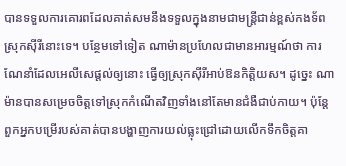បានទទួលការគោរពដែលគាត់សមនឹងទទួលក្នុងនាមជាមន្ត្រីជាន់ខ្ពស់កងទ័ពស្រុកស៊ីរីនោះទេ។ បន្ថែមទៅទៀត ណាម៉ានប្រហែលជាមានអារម្មណ៍ថា ការណែនាំដែលអេលីសេផ្ដល់ឲ្យនោះ ធ្វើឲ្យស្រុកស៊ីរីអាប់ឱនកិត្តិយស។ ដូច្នេះ ណាម៉ានបានសម្រេចចិត្តទៅស្រុកកំណើតវិញទាំងនៅតែមានជំងឺជាប់កាយ។ ប៉ុន្តែ ពួកអ្នកបម្រើរបស់គាត់បានបង្ហាញការយល់ធ្លុះជ្រៅដោយលើកទឹកចិត្តគា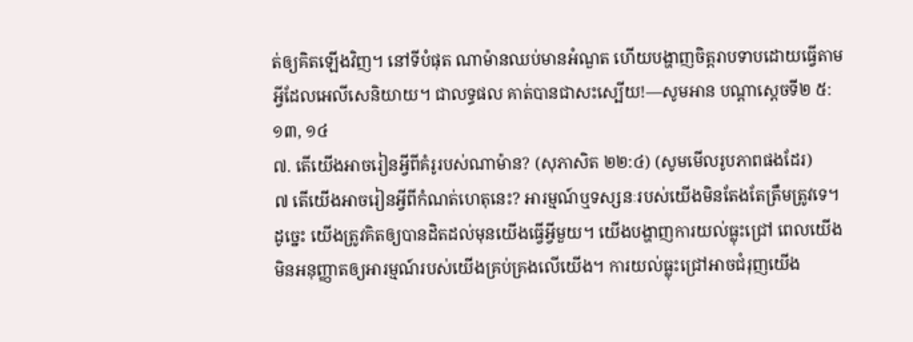ត់ឲ្យគិតឡើងវិញ។ នៅទីបំផុត ណាម៉ានឈប់មានអំណួត ហើយបង្ហាញចិត្តរាបទាបដោយធ្វើតាមអ្វីដែលអេលីសេនិយាយ។ ជាលទ្ធផល គាត់បានជាសះស្បើយ!—សូមអាន បណ្ដាស្ដេចទី២ ៥:១៣, ១៤
៧. តើយើងអាចរៀនអ្វីពីគំរូរបស់ណាម៉ាន? (សុភាសិត ២២:៤) (សូមមើលរូបភាពផងដែរ)
៧ តើយើងអាចរៀនអ្វីពីកំណត់ហេតុនេះ? អារម្មណ៍ឬទស្សនៈរបស់យើងមិនតែងតែត្រឹមត្រូវទេ។ ដូច្នេះ យើងត្រូវគិតឲ្យបានដិតដល់មុនយើងធ្វើអ្វីមួយ។ យើងបង្ហាញការយល់ធ្លុះជ្រៅ ពេលយើងមិនអនុញ្ញាតឲ្យអារម្មណ៍របស់យើងគ្រប់គ្រងលើយើង។ ការយល់ធ្លុះជ្រៅអាចជំរុញយើង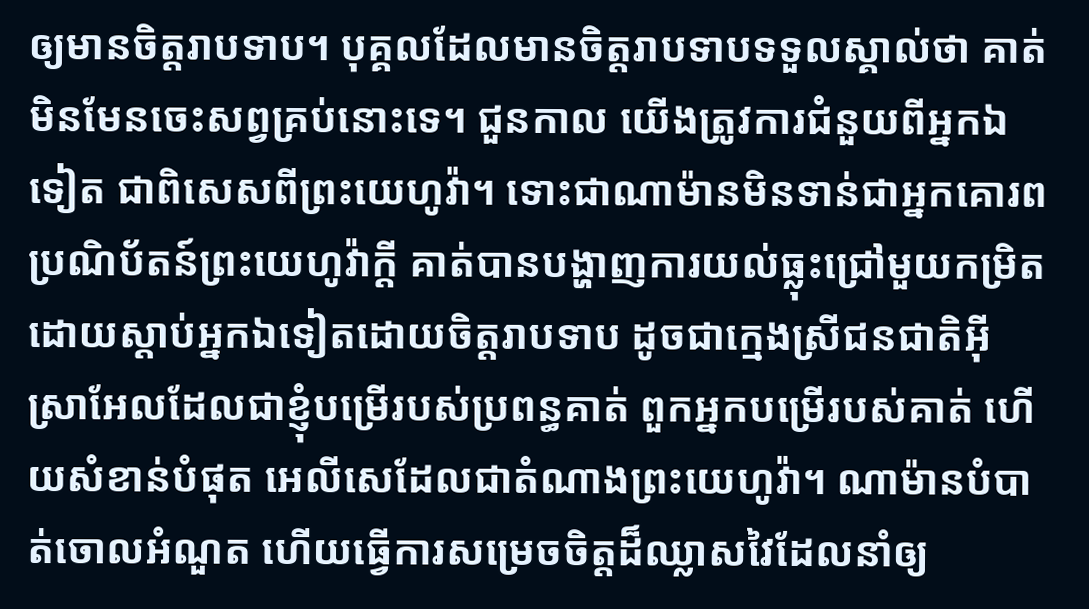ឲ្យមានចិត្តរាបទាប។ បុគ្គលដែលមានចិត្តរាបទាបទទួលស្គាល់ថា គាត់មិនមែនចេះសព្វគ្រប់នោះទេ។ ជួនកាល យើងត្រូវការជំនួយពីអ្នកឯទៀត ជាពិសេសពីព្រះយេហូវ៉ា។ ទោះជាណាម៉ានមិនទាន់ជាអ្នកគោរពប្រណិប័តន៍ព្រះយេហូវ៉ាក្ដី គាត់បានបង្ហាញការយល់ធ្លុះជ្រៅមួយកម្រិត ដោយស្ដាប់អ្នកឯទៀតដោយចិត្តរាបទាប ដូចជាក្មេងស្រីជនជាតិអ៊ីស្រាអែលដែលជាខ្ញុំបម្រើរបស់ប្រពន្ធគាត់ ពួកអ្នកបម្រើរបស់គាត់ ហើយសំខាន់បំផុត អេលីសេដែលជាតំណាងព្រះយេហូវ៉ា។ ណាម៉ានបំបាត់ចោលអំណួត ហើយធ្វើការសម្រេចចិត្តដ៏ឈ្លាសវៃដែលនាំឲ្យ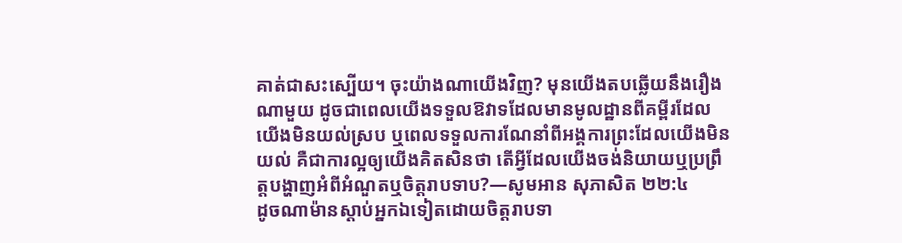គាត់ជាសះស្បើយ។ ចុះយ៉ាងណាយើងវិញ? មុនយើងតបឆ្លើយនឹងរឿងណាមួយ ដូចជាពេលយើងទទួលឱវាទដែលមានមូលដ្ឋានពីគម្ពីរដែលយើងមិនយល់ស្រប ឬពេលទទួលការណែនាំពីអង្គការព្រះដែលយើងមិនយល់ គឺជាការល្អឲ្យយើងគិតសិនថា តើអ្វីដែលយើងចង់និយាយឬប្រព្រឹត្តបង្ហាញអំពីអំណួតឬចិត្តរាបទាប?—សូមអាន សុភាសិត ២២:៤
ដូចណាម៉ានស្ដាប់អ្នកឯទៀតដោយចិត្តរាបទា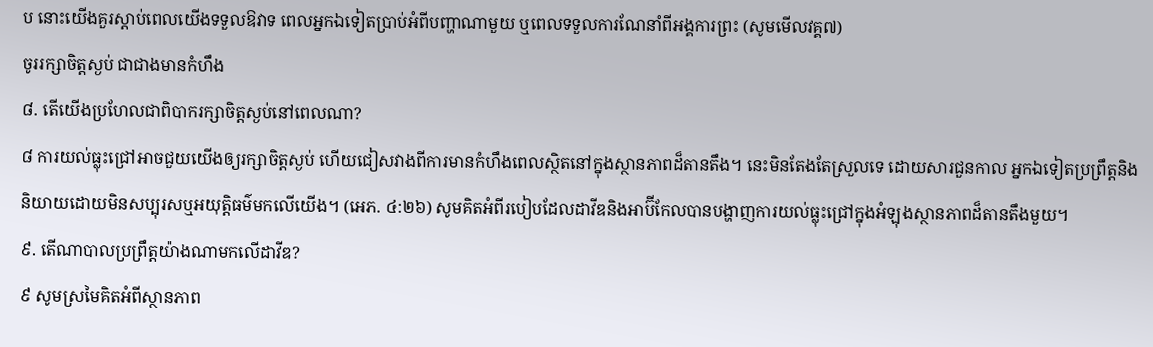ប នោះយើងគួរស្ដាប់ពេលយើងទទួលឱវាទ ពេលអ្នកឯទៀតប្រាប់អំពីបញ្ហាណាមួយ ឬពេលទទួលការណែនាំពីអង្គការព្រះ (សូមមើលវគ្គ៧)
ចូររក្សាចិត្តស្ងប់ ជាជាងមានកំហឹង
៨. តើយើងប្រហែលជាពិបាករក្សាចិត្តស្ងប់នៅពេលណា?
៨ ការយល់ធ្លុះជ្រៅអាចជួយយើងឲ្យរក្សាចិត្តស្ងប់ ហើយជៀសវាងពីការមានកំហឹងពេលស្ថិតនៅក្នុងស្ថានភាពដ៏តានតឹង។ នេះមិនតែងតែស្រួលទេ ដោយសារជួនកាល អ្នកឯទៀតប្រព្រឹត្តនិងនិយាយដោយមិនសប្បុរសឬអយុត្តិធម៌មកលើយើង។ (អេភ. ៤:២៦) សូមគិតអំពីរបៀបដែលដាវីឌនិងអាប៊ីកែលបានបង្ហាញការយល់ធ្លុះជ្រៅក្នុងអំឡុងស្ថានភាពដ៏តានតឹងមួយ។
៩. តើណាបាលប្រព្រឹត្តយ៉ាងណាមកលើដាវីឌ?
៩ សូមស្រមៃគិតអំពីស្ថានភាព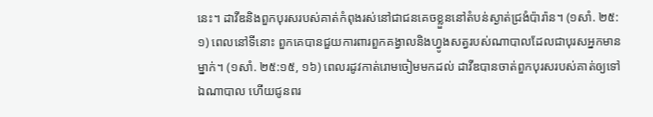នេះ។ ដាវីឌនិងពួកបុរសរបស់គាត់កំពុងរស់នៅជាជនគេចខ្លួននៅតំបន់ស្ងាត់ជ្រងំប៉ារ៉ាន។ (១សាំ. ២៥:១) ពេលនៅទីនោះ ពួកគេបានជួយការពារពួកគង្វាលនិងហ្វូងសត្វរបស់ណាបាលដែលជាបុរសអ្នកមានម្នាក់។ (១សាំ. ២៥:១៥, ១៦) ពេលរដូវកាត់រោមចៀមមកដល់ ដាវីឌបានចាត់ពួកបុរសរបស់គាត់ឲ្យទៅឯណាបាល ហើយជូនពរ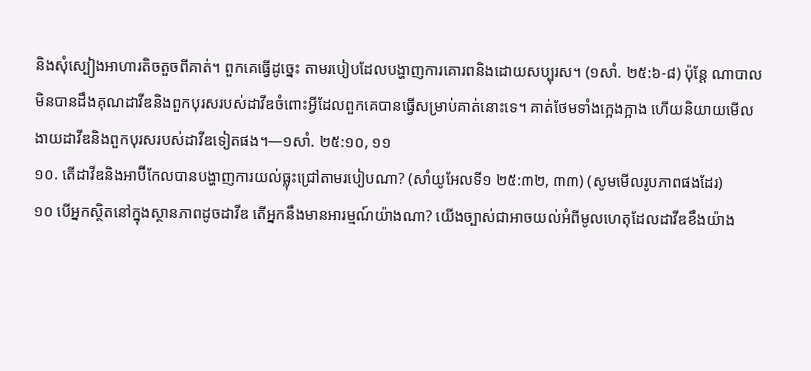និងសុំស្បៀងអាហារតិចតួចពីគាត់។ ពួកគេធ្វើដូច្នេះ តាមរបៀបដែលបង្ហាញការគោរពនិងដោយសប្បុរស។ (១សាំ. ២៥:៦-៨) ប៉ុន្តែ ណាបាលមិនបានដឹងគុណដាវីឌនិងពួកបុរសរបស់ដាវីឌចំពោះអ្វីដែលពួកគេបានធ្វើសម្រាប់គាត់នោះទេ។ គាត់ថែមទាំងក្អេងក្អាង ហើយនិយាយមើលងាយដាវីឌនិងពួកបុរសរបស់ដាវីឌទៀតផង។—១សាំ. ២៥:១០, ១១
១០. តើដាវីឌនិងអាប៊ីកែលបានបង្ហាញការយល់ធ្លុះជ្រៅតាមរបៀបណា? (សាំយូអែលទី១ ២៥:៣២, ៣៣) (សូមមើលរូបភាពផងដែរ)
១០ បើអ្នកស្ថិតនៅក្នុងស្ថានភាពដូចដាវីឌ តើអ្នកនឹងមានអារម្មណ៍យ៉ាងណា? យើងច្បាស់ជាអាចយល់អំពីមូលហេតុដែលដាវីឌខឹងយ៉ាង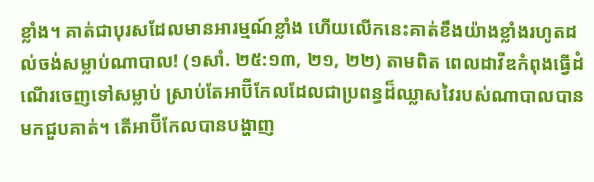ខ្លាំង។ គាត់ជាបុរសដែលមានអារម្មណ៍ខ្លាំង ហើយលើកនេះគាត់ខឹងយ៉ាងខ្លាំងរហូតដល់ចង់សម្លាប់ណាបាល! (១សាំ. ២៥:១៣, ២១, ២២) តាមពិត ពេលដាវីឌកំពុងធ្វើដំណើរចេញទៅសម្លាប់ ស្រាប់តែអាប៊ីកែលដែលជាប្រពន្ធដ៏ឈ្លាសវៃរបស់ណាបាលបានមកជួបគាត់។ តើអាប៊ីកែលបានបង្ហាញ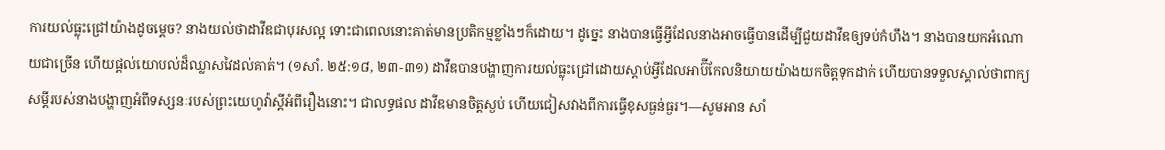ការយល់ធ្លុះជ្រៅយ៉ាងដូចម្ដេច? នាងយល់ថាដាវីឌជាបុរសល្អ ទោះជាពេលនោះគាត់មានប្រតិកម្មខ្លាំងៗក៏ដោយ។ ដូច្នេះ នាងបានធ្វើអ្វីដែលនាងអាចធ្វើបានដើម្បីជួយដាវីឌឲ្យទប់កំហឹង។ នាងបានយកអំណោយជាច្រើន ហើយផ្ដល់យោបល់ដ៏ឈ្លាសវៃដល់គាត់។ (១សាំ. ២៥:១៨, ២៣-៣១) ដាវីឌបានបង្ហាញការយល់ធ្លុះជ្រៅដោយស្ដាប់អ្វីដែលអាប៊ីកែលនិយាយយ៉ាងយកចិត្តទុកដាក់ ហើយបានទទួលស្គាល់ថាពាក្យសម្ដីរបស់នាងបង្ហាញអំពីទស្សនៈរបស់ព្រះយេហូវ៉ាស្ដីអំពីរឿងនោះ។ ជាលទ្ធផល ដាវីឌមានចិត្តស្ងប់ ហើយជៀសវាងពីការធ្វើខុសធ្ងន់ធ្ងរ។—សូមអាន សាំ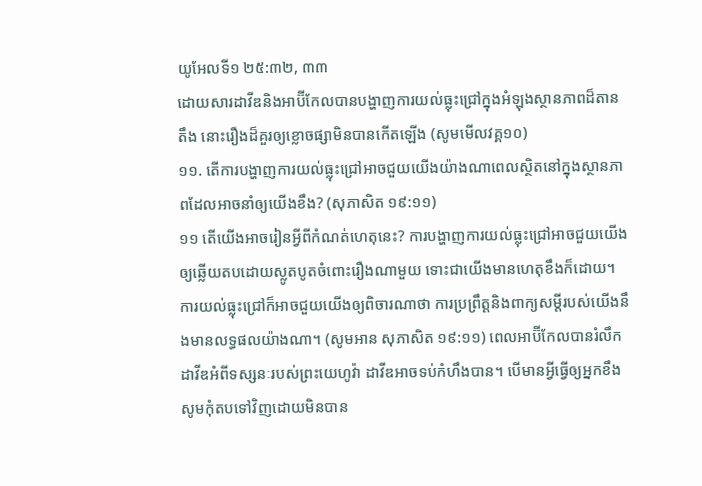យូអែលទី១ ២៥:៣២, ៣៣
ដោយសារដាវីឌនិងអាប៊ីកែលបានបង្ហាញការយល់ធ្លុះជ្រៅក្នុងអំឡុងស្ថានភាពដ៏តានតឹង នោះរឿងដ៏គួរឲ្យខ្លោចផ្សាមិនបានកើតឡើង (សូមមើលវគ្គ១០)
១១. តើការបង្ហាញការយល់ធ្លុះជ្រៅអាចជួយយើងយ៉ាងណាពេលស្ថិតនៅក្នុងស្ថានភាពដែលអាចនាំឲ្យយើងខឹង? (សុភាសិត ១៩:១១)
១១ តើយើងអាចរៀនអ្វីពីកំណត់ហេតុនេះ? ការបង្ហាញការយល់ធ្លុះជ្រៅអាចជួយយើងឲ្យឆ្លើយតបដោយស្លូតបូតចំពោះរឿងណាមួយ ទោះជាយើងមានហេតុខឹងក៏ដោយ។ ការយល់ធ្លុះជ្រៅក៏អាចជួយយើងឲ្យពិចារណាថា ការប្រព្រឹត្តនិងពាក្យសម្ដីរបស់យើងនឹងមានលទ្ធផលយ៉ាងណា។ (សូមអាន សុភាសិត ១៩:១១) ពេលអាប៊ីកែលបានរំលឹកដាវីឌអំពីទស្សនៈរបស់ព្រះយេហូវ៉ា ដាវីឌអាចទប់កំហឹងបាន។ បើមានអ្វីធ្វើឲ្យអ្នកខឹង សូមកុំតបទៅវិញដោយមិនបាន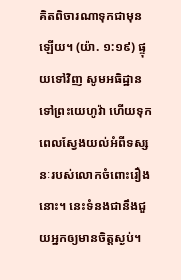គិតពិចារណាទុកជាមុនឡើយ។ (យ៉ា. ១:១៩) ផ្ទុយទៅវិញ សូមអធិដ្ឋានទៅព្រះយេហូវ៉ា ហើយទុកពេលស្វែងយល់អំពីទស្សនៈរបស់លោកចំពោះរឿងនោះ។ នេះទំនងជានឹងជួយអ្នកឲ្យមានចិត្តស្ងប់។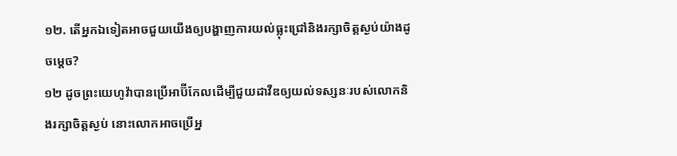១២. តើអ្នកឯទៀតអាចជួយយើងឲ្យបង្ហាញការយល់ធ្លុះជ្រៅនិងរក្សាចិត្តស្ងប់យ៉ាងដូចម្ដេច?
១២ ដូចព្រះយេហូវ៉ាបានប្រើអាប៊ីកែលដើម្បីជួយដាវីឌឲ្យយល់ទស្សនៈរបស់លោកនិងរក្សាចិត្តស្ងប់ នោះលោកអាចប្រើអ្ន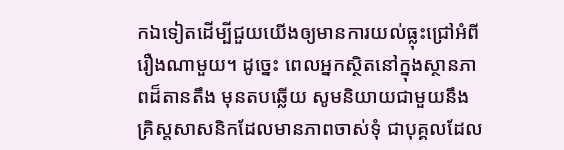កឯទៀតដើម្បីជួយយើងឲ្យមានការយល់ធ្លុះជ្រៅអំពីរឿងណាមួយ។ ដូច្នេះ ពេលអ្នកស្ថិតនៅក្នុងស្ថានភាពដ៏តានតឹង មុនតបឆ្លើយ សូមនិយាយជាមួយនឹងគ្រិស្តសាសនិកដែលមានភាពចាស់ទុំ ជាបុគ្គលដែល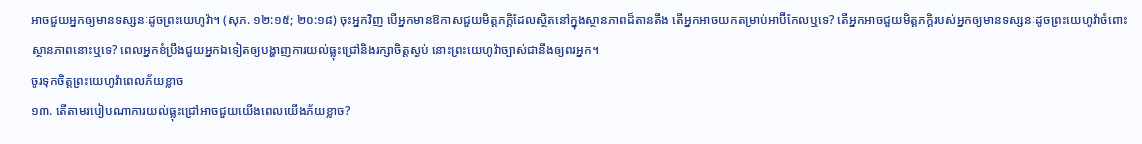អាចជួយអ្នកឲ្យមានទស្សនៈដូចព្រះយេហូវ៉ា។ (សុភ. ១២:១៥; ២០:១៨) ចុះអ្នកវិញ បើអ្នកមានឱកាសជួយមិត្តភក្ដិដែលស្ថិតនៅក្នុងស្ថានភាពដ៏តានតឹង តើអ្នកអាចយកតម្រាប់អាប៊ីកែលឬទេ? តើអ្នកអាចជួយមិត្តភក្ដិរបស់អ្នកឲ្យមានទស្សនៈដូចព្រះយេហូវ៉ាចំពោះស្ថានភាពនោះឬទេ? ពេលអ្នកខំប្រឹងជួយអ្នកឯទៀតឲ្យបង្ហាញការយល់ធ្លុះជ្រៅនិងរក្សាចិត្តស្ងប់ នោះព្រះយេហូវ៉ាច្បាស់ជានឹងឲ្យពរអ្នក។
ចូរទុកចិត្តព្រះយេហូវ៉ាពេលភ័យខ្លាច
១៣. តើតាមរបៀបណាការយល់ធ្លុះជ្រៅអាចជួយយើងពេលយើងភ័យខ្លាច?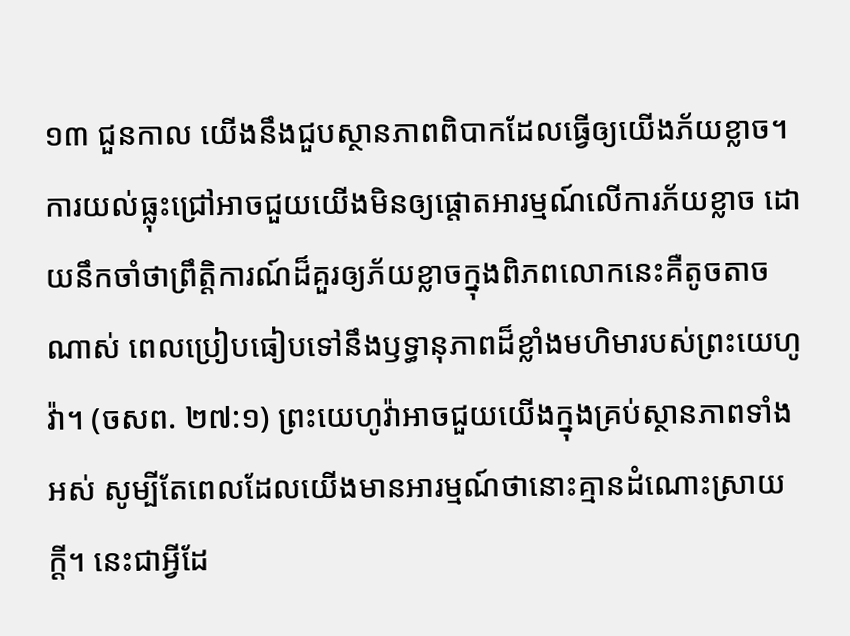១៣ ជួនកាល យើងនឹងជួបស្ថានភាពពិបាកដែលធ្វើឲ្យយើងភ័យខ្លាច។ ការយល់ធ្លុះជ្រៅអាចជួយយើងមិនឲ្យផ្ដោតអារម្មណ៍លើការភ័យខ្លាច ដោយនឹកចាំថាព្រឹត្តិការណ៍ដ៏គួរឲ្យភ័យខ្លាចក្នុងពិភពលោកនេះគឺតូចតាចណាស់ ពេលប្រៀបធៀបទៅនឹងឫទ្ធានុភាពដ៏ខ្លាំងមហិមារបស់ព្រះយេហូវ៉ា។ (ចសព. ២៧:១) ព្រះយេហូវ៉ាអាចជួយយើងក្នុងគ្រប់ស្ថានភាពទាំងអស់ សូម្បីតែពេលដែលយើងមានអារម្មណ៍ថានោះគ្មានដំណោះស្រាយក្ដី។ នេះជាអ្វីដែ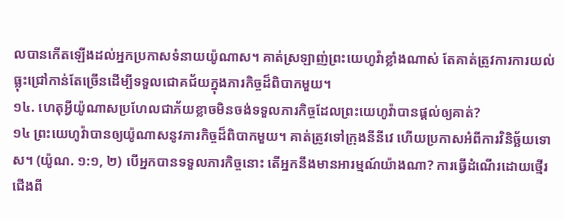លបានកើតឡើងដល់អ្នកប្រកាសទំនាយយ៉ូណាស។ គាត់ស្រឡាញ់ព្រះយេហូវ៉ាខ្លាំងណាស់ តែគាត់ត្រូវការការយល់ធ្លុះជ្រៅកាន់តែច្រើនដើម្បីទទួលជោគជ័យក្នុងភារកិច្ចដ៏ពិបាកមួយ។
១៤. ហេតុអ្វីយ៉ូណាសប្រហែលជាភ័យខ្លាចមិនចង់ទទួលភារកិច្ចដែលព្រះយេហូវ៉ាបានផ្ដល់ឲ្យគាត់?
១៤ ព្រះយេហូវ៉ាបានឲ្យយ៉ូណាសនូវភារកិច្ចដ៏ពិបាកមួយ។ គាត់ត្រូវទៅក្រុងនីនីវេ ហើយប្រកាសអំពីការវិនិច្ឆ័យទោស។ (យ៉ូណ. ១:១, ២) បើអ្នកបានទទួលភារកិច្ចនោះ តើអ្នកនឹងមានអារម្មណ៍យ៉ាងណា? ការធ្វើដំណើរដោយថ្មើរជើងពី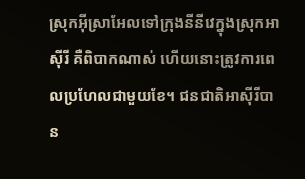ស្រុកអ៊ីស្រាអែលទៅក្រុងនីនីវេក្នុងស្រុកអាស៊ីរី គឺពិបាកណាស់ ហើយនោះត្រូវការពេលប្រហែលជាមួយខែ។ ជនជាតិអាស៊ីរីបាន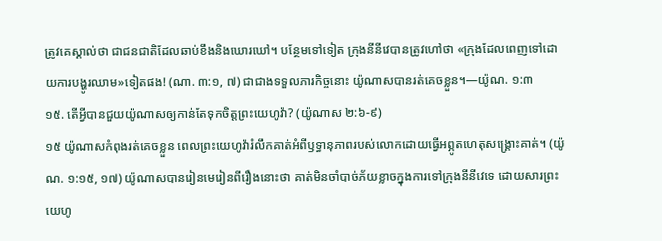ត្រូវគេស្គាល់ថា ជាជនជាតិដែលឆាប់ខឹងនិងឃោរឃៅ។ បន្ថែមទៅទៀត ក្រុងនីនីវេបានត្រូវហៅថា «ក្រុងដែលពេញទៅដោយការបង្ហូរឈាម»ទៀតផង! (ណា. ៣:១, ៧) ជាជាងទទួលភារកិច្ចនោះ យ៉ូណាសបានរត់គេចខ្លួន។—យ៉ូណ. ១:៣
១៥. តើអ្វីបានជួយយ៉ូណាសឲ្យកាន់តែទុកចិត្តព្រះយេហូវ៉ា? (យ៉ូណាស ២:៦-៩)
១៥ យ៉ូណាសកំពុងរត់គេចខ្លួន ពេលព្រះយេហូវ៉ារំលឹកគាត់អំពីឫទ្ធានុភាពរបស់លោកដោយធ្វើអព្ភូតហេតុសង្គ្រោះគាត់។ (យ៉ូណ. ១:១៥, ១៧) យ៉ូណាសបានរៀនមេរៀនពីរឿងនោះថា គាត់មិនចាំបាច់ភ័យខ្លាចក្នុងការទៅក្រុងនីនីវេទេ ដោយសារព្រះយេហូ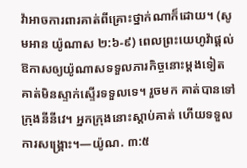វ៉ាអាចការពារគាត់ពីគ្រោះថ្នាក់ណាក៏ដោយ។ (សូមអាន យ៉ូណាស ២:៦-៩) ពេលព្រះយេហូវ៉ាផ្ដល់ឱកាសឲ្យយ៉ូណាសទទួលភារកិច្ចនោះម្ដងទៀត គាត់មិនស្ទាក់ស្ទើរទទួលទេ។ រួចមក គាត់បានទៅក្រុងនីនីវេ។ អ្នកក្រុងនោះស្ដាប់គាត់ ហើយទទួលការសង្គ្រោះ។—យ៉ូណ. ៣:៥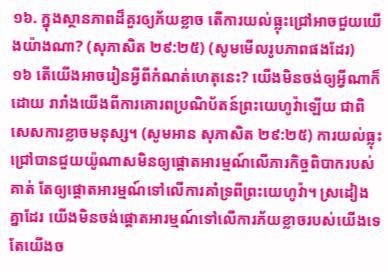១៦. ក្នុងស្ថានភាពដ៏គួរឲ្យភ័យខ្លាច តើការយល់ធ្លុះជ្រៅអាចជួយយើងយ៉ាងណា? (សុភាសិត ២៩:២៥) (សូមមើលរូបភាពផងដែរ)
១៦ តើយើងអាចរៀនអ្វីពីកំណត់ហេតុនេះ? យើងមិនចង់ឲ្យអ្វីណាក៏ដោយ រារាំងយើងពីការគោរពប្រណិប័តន៍ព្រះយេហូវ៉ាឡើយ ជាពិសេសការខ្លាចមនុស្ស។ (សូមអាន សុភាសិត ២៩:២៥) ការយល់ធ្លុះជ្រៅបានជួយយ៉ូណាសមិនឲ្យផ្ដោតអារម្មណ៍លើភារកិច្ចពិបាករបស់គាត់ តែឲ្យផ្ដោតអារម្មណ៍ទៅលើការគាំទ្រពីព្រះយេហូវ៉ា។ ស្រដៀងគ្នាដែរ យើងមិនចង់ផ្ដោតអារម្មណ៍ទៅលើការភ័យខ្លាចរបស់យើងទេ តែយើងច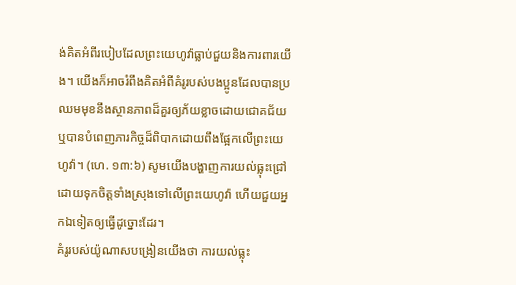ង់គិតអំពីរបៀបដែលព្រះយេហូវ៉ាធ្លាប់ជួយនិងការពារយើង។ យើងក៏អាចរំពឹងគិតអំពីគំរូរបស់បងប្អូនដែលបានប្រឈមមុខនឹងស្ថានភាពដ៏គួរឲ្យភ័យខ្លាចដោយជោគជ័យ ឬបានបំពេញភារកិច្ចដ៏ពិបាកដោយពឹងផ្អែកលើព្រះយេហូវ៉ា។ (ហេ. ១៣:៦) សូមយើងបង្ហាញការយល់ធ្លុះជ្រៅដោយទុកចិត្តទាំងស្រុងទៅលើព្រះយេហូវ៉ា ហើយជួយអ្នកឯទៀតឲ្យធ្វើដូច្នោះដែរ។
គំរូរបស់យ៉ូណាសបង្រៀនយើងថា ការយល់ធ្លុះ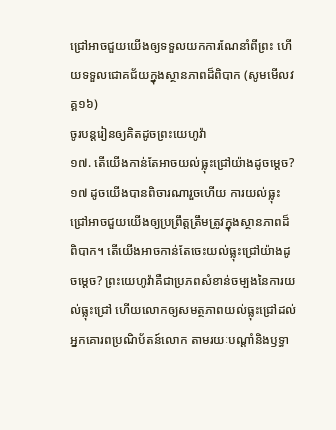ជ្រៅអាចជួយយើងឲ្យទទួលយកការណែនាំពីព្រះ ហើយទទួលជោគជ័យក្នុងស្ថានភាពដ៏ពិបាក (សូមមើលវគ្គ១៦)
ចូរបន្តរៀនឲ្យគិតដូចព្រះយេហូវ៉ា
១៧. តើយើងកាន់តែអាចយល់ធ្លុះជ្រៅយ៉ាងដូចម្ដេច?
១៧ ដូចយើងបានពិចារណារួចហើយ ការយល់ធ្លុះជ្រៅអាចជួយយើងឲ្យប្រព្រឹត្តត្រឹមត្រូវក្នុងស្ថានភាពដ៏ពិបាក។ តើយើងអាចកាន់តែចេះយល់ធ្លុះជ្រៅយ៉ាងដូចម្ដេច? ព្រះយេហូវ៉ាគឺជាប្រភពសំខាន់ចម្បងនៃការយល់ធ្លុះជ្រៅ ហើយលោកឲ្យសមត្ថភាពយល់ធ្លុះជ្រៅដល់អ្នកគោរពប្រណិប័តន៍លោក តាមរយៈបណ្ដាំនិងឫទ្ធា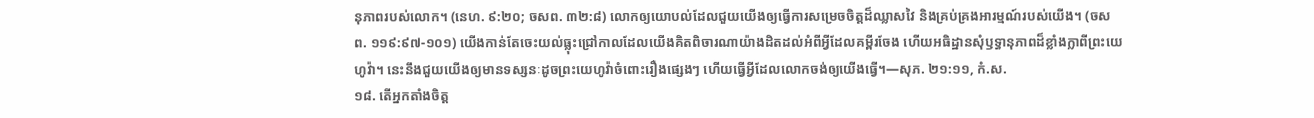នុភាពរបស់លោក។ (នេហ. ៩:២០; ចសព. ៣២:៨) លោកឲ្យយោបល់ដែលជួយយើងឲ្យធ្វើការសម្រេចចិត្តដ៏ឈ្លាសវៃ និងគ្រប់គ្រងអារម្មណ៍របស់យើង។ (ចសព. ១១៩:៩៧-១០១) យើងកាន់តែចេះយល់ធ្លុះជ្រៅកាលដែលយើងគិតពិចារណាយ៉ាងដិតដល់អំពីអ្វីដែលគម្ពីរចែង ហើយអធិដ្ឋានសុំឫទ្ធានុភាពដ៏ខ្លាំងក្លាពីព្រះយេហូវ៉ា។ នេះនឹងជួយយើងឲ្យមានទស្សនៈដូចព្រះយេហូវ៉ាចំពោះរឿងផ្សេងៗ ហើយធ្វើអ្វីដែលលោកចង់ឲ្យយើងធ្វើ។—សុភ. ២១:១១, កំ.ស.
១៨. តើអ្នកតាំងចិត្ត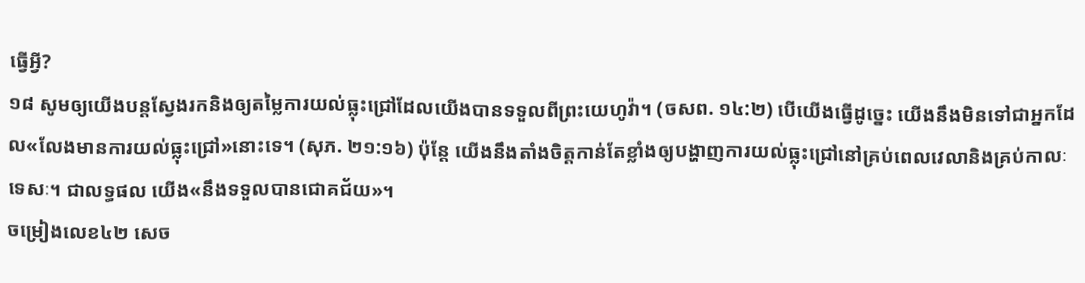ធ្វើអ្វី?
១៨ សូមឲ្យយើងបន្តស្វែងរកនិងឲ្យតម្លៃការយល់ធ្លុះជ្រៅដែលយើងបានទទួលពីព្រះយេហូវ៉ា។ (ចសព. ១៤:២) បើយើងធ្វើដូច្នេះ យើងនឹងមិនទៅជាអ្នកដែល«លែងមានការយល់ធ្លុះជ្រៅ»នោះទេ។ (សុភ. ២១:១៦) ប៉ុន្តែ យើងនឹងតាំងចិត្តកាន់តែខ្លាំងឲ្យបង្ហាញការយល់ធ្លុះជ្រៅនៅគ្រប់ពេលវេលានិងគ្រប់កាលៈទេសៈ។ ជាលទ្ធផល យើង«នឹងទទួលបានជោគជ័យ»។
ចម្រៀងលេខ៤២ សេច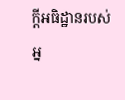ក្ដីអធិដ្ឋានរបស់អ្ន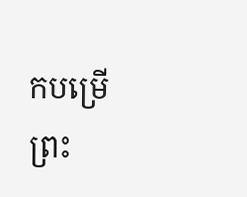កបម្រើព្រះ